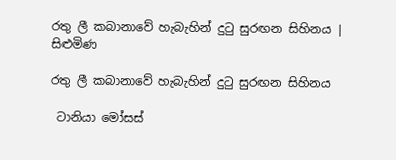රතු ලී කබානාවේ හැබැහින් දුටු සුරඟන සිහිනය | සිළුමිණ

රතු ලී කබානාවේ හැබැහින් දුටු සුරඟන සිහිනය

 ටානියා මෝසස්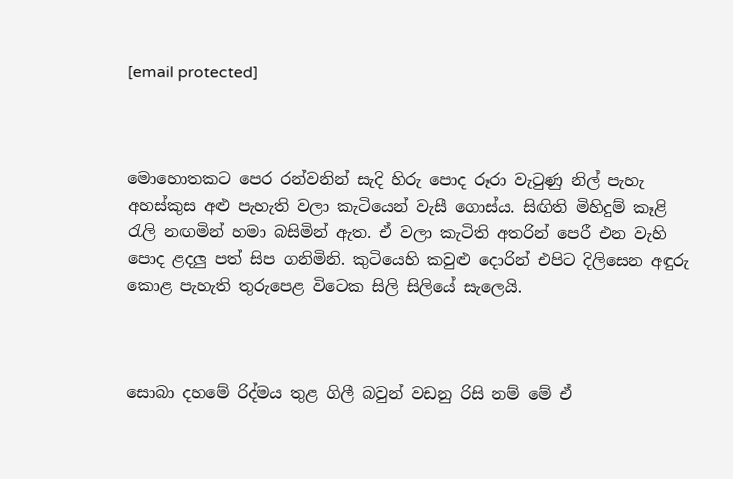[email protected]



මොහොතකට පෙර රන්වනින් සැදි හිරු පොද රූරා වැටුණු නිල් පැහැ අහස්කුස අළු පැහැති වලා කැටියෙන් වැසී ගොස්ය. සිඟිති මිහිදුම් කෑළි රැලි නඟමින් හමා බසිමින් ඇත. ඒ වලා කැටිති අතරින් පෙරී එන වැහි පොද ළදලු පත් සිප ගනිමිනි. කුටියෙහි කවුළු දොරින් එපිට දිලිසෙන අඳුරු කොළ පැහැති තුරුපෙළ විටෙක සිලි සිලියේ සැලෙයි.



සොබා දහමේ රිද්මය තුළ ගිලී බවුන් වඩනු රිසි නම් මේ ඒ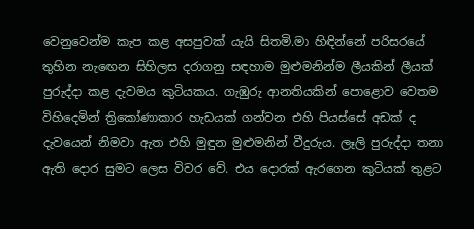වෙනුවෙන්ම කැප කළ අසපුවක් යැයි සිතමි.මා හිඳින්නේ පරිසරයේ තුහින නැඟෙන සිහිලස දරාගනු සඳහාම මුළුමනින්ම ලීයකින් ලීයක් පුරුද්දා කළ දැවමය කුටියකය. ගැඹුරු ආනතියකින් පොළොව වෙතම විහිදෙමින් ත්‍රිකෝණාකාර හැඩයක් ගන්වන එහි පියස්සේ අඩක් ද දැවයෙන් නිමවා ඇත එහි මුඳුන මුළුමනින් වීදුරුය. ලෑලි පුරුද්දා තනා ඇති දොර සුමට ලෙස විවර වේ. එය දොරක් ඇරගෙන කුටියක් තුළට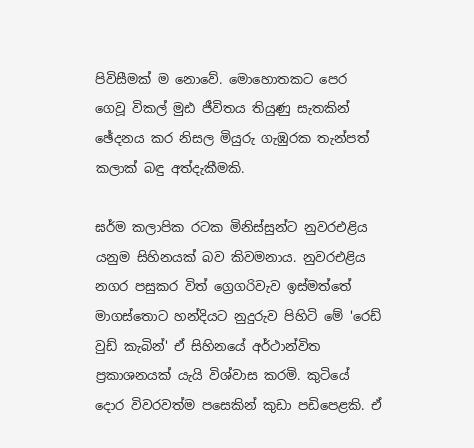පිවිසීමක් ම නොවේ. මොහොතකට පෙර ගෙවූ විකල් මුඪ ජීවිතය තියුණු සැතකින් ඡේදනය කර නිසල මියුරු ගැඹුරක තැන්පත් කලාක් බඳු අත්දැකීමකි.

ඝර්ම කලාපික රටක මිනිස්සුන්ට නුවරඑළිය යනුම සිහිනයක් බව කිවමනාය. නුවරඑළිය නගර පසුකර විත් ග්‍රෙගරිවැව ඉස්මත්තේ මාගස්තොට හන්දියට නුදුරුව පිහිටි මේ 'රෙඩ් වුඩ් කැබින්' ඒ සිහිනයේ අර්ථාන්විත ප්‍රකාශනයක් යැයි විශ්වාස කරමි. කුටියේ දොර විවරවත්ම පසෙකින් කුඩා පඩිපෙළකි. ඒ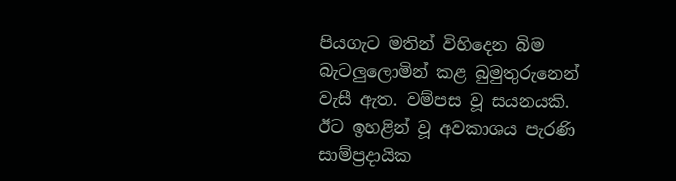පියගැට මතින් විහිදෙන බිම බැටලුලොමින් කළ බුමුතුරුනෙන් වැසී ඇත. වම්පස වූ සයනයකි. ඊට ඉහළින් වූ අවකාශය පැරණි සාම්ප්‍රදායික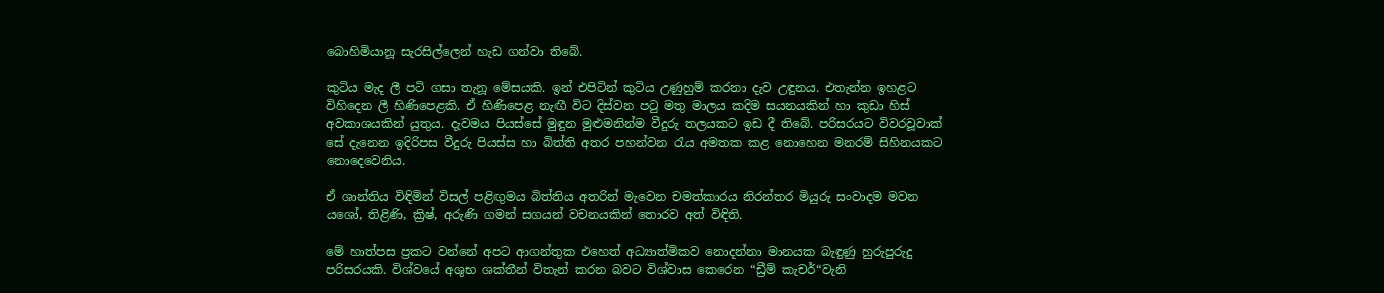බොහිමියානූ සැරසිල්ලෙන් හැඩ ගන්වා තිබේ.

කුටිය මැද ලී පටි ගසා තැනූ මේසයකි. ඉන් එපිටින් කුටිය උණුහුම් කරනා දැව උඳුනය. එතැන්න ඉහළට විහිදෙන ලී හිණිපෙළකි. ඒ හිණිපෙළ නැඟී විට දිස්වන පටු මතු මාලය කදිම සයනයකින් හා කුඩා හිස් අවකාශයකින් යුතුය. දැවමය පියස්සේ මුඳුන මුළුමනින්ම වීදුරු තලයකට ඉඩ දී තිබේ. පරිසරයට විවරවූවාක් සේ දැනෙන ඉදිරිපස වීදුරු පියස්ස හා බිත්ති අතර පහන්වන රැය අමතක කළ නොහෙන මනරම් සිහිනයකට නොදෙවෙනිය.

ඒ ශාන්තිය විඳිමින් විසල් පළිඟුමය බිත්තිය අතරින් මැවෙන චමත්කාරය නිරන්තර මියුරු සංවාදම මවන යශෝ, තිළිණි, ක්‍රිෂ්, අරුණි ගමන් සගයන් වචනයකින් තොරව අත් විඳිති.

මේ හාත්පස ප්‍රකට වන්නේ අපට ආගන්තුක එහෙත් අධ්‍යාත්මිකව නොදන්නා මානයක බැඳුණු හුරුපුරුදු පරිසරයකි. විශ්වයේ අශුභ ශක්තීන් විතැන් කරන බවට විශ්වාස කෙරෙන “ඩ්‍රීම් කැචර්“වැනි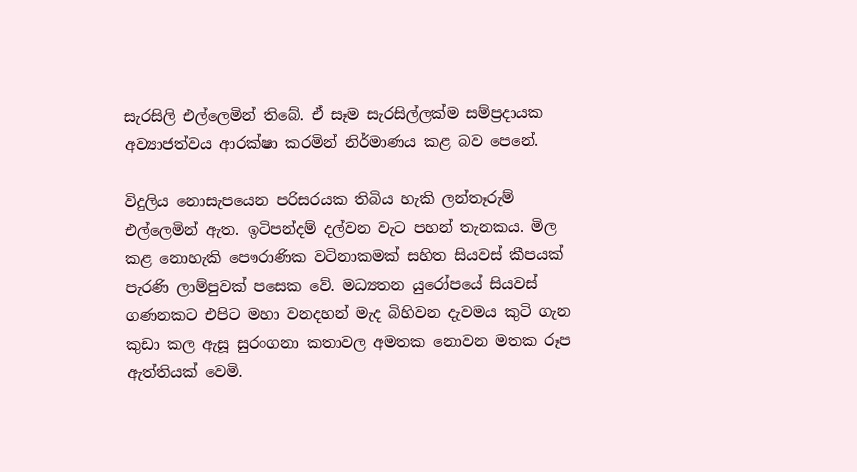සැරසිලි එල්ලෙමින් තිබේ. ඒ සෑම සැරසිල්ලක්ම සම්ප්‍රදායක අව්‍යාජත්වය ආරක්ෂා කරමින් නිර්මාණය කළ බව පෙනේ.

විදුලිය නොසැපයෙන පරිසරයක තිබිය හැකි ලන්තෑරුම් එල්ලෙමින් ඇත. ඉටිපන්දම් දල්වන වැට පහන් තැනකය. මිල කළ නොහැකි පෞරාණික වටිනාකමක් සහිත සියවස් කීපයක් පැරණි ලාම්පුවක් පසෙක වේ. මධ්‍යතන යුරෝපයේ සියවස් ගණනකට එපිට මහා වනදහන් මැද බිහිවන දැවමය කුටි ගැන කුඩා කල ඇසූ සුරංගනා කතාවල අමතක නොවන මතක රූප ඇත්තියක් වෙමි.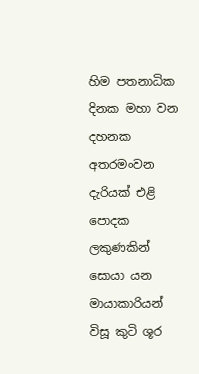හිම පතනාධික දිනක මහා වන දහනක අතරමංවන දැරියක් එළි පොදක ලකුණකින් සොයා යන මායාකාරියන් විසූ කුටි ශූර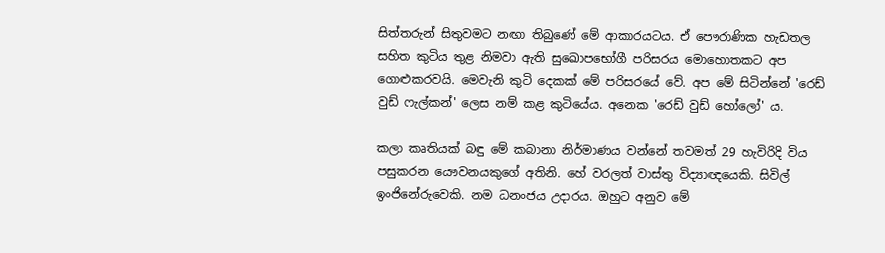සිත්තරුන් සිතුවමට නඟා තිබුණේ මේ ආකාරයටය. ඒ පෞරාණික හැඩතල සහිත කුටිය තුළ නිමවා ඇති සුඛොපභෝගී පරිසරය මොහොතකට අප ගොළුකරවයි. මෙවැනි කුටි දෙකක් මේ පරිසරයේ වේ. අප මේ සිටින්නේ 'රෙඩ් වුඩ් ෆැල්කන්' ලෙස නම් කළ කුටියේය. අනෙක 'රෙඩ් වුඩ් හෝලෝ' ය.

කලා කෘතියක් බඳු මේ කබානා නිර්මාණය වන්නේ තවමත් 29 හැවිරිදි විය පසුකරන යෞවනයකුගේ අතිනි. හේ වරලත් වාස්තු විද්‍යාඥයෙකි. සිවිල් ඉංජිනේරුවෙකි. නම ධනංජය උදාරය. ඔහුට අනුව මේ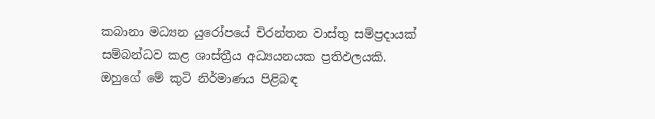කබානා මධ්‍යන යුරෝපයේ චිරන්තන වාස්තු සම්ප්‍රදායක් සම්බන්ධව කළ ශාස්ත්‍රීය අධ්‍යයනයක ප්‍රතිඵලයකි. ඔහුගේ මේ කුටි නිර්මාණය පිළිබඳ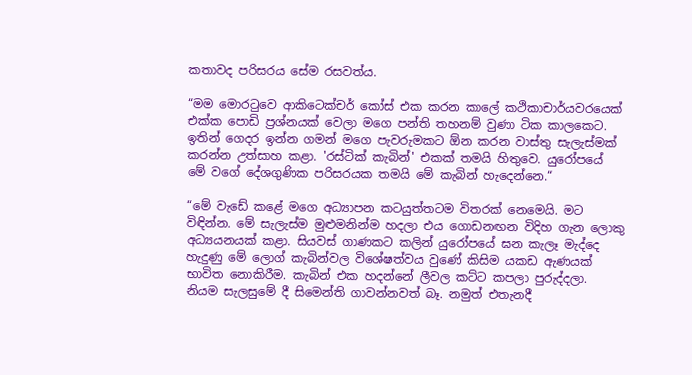කතාවද පරිසරය සේම රසවත්ය.

“මම මොරටුවෙ ආකිටෙක්චර් කෝස් එක කරන කාලේ කථිකාචාර්යවරයෙක් එක්ක පොඩි ප්‍රශ්නයක් වෙලා මගෙ පන්ති තහනම් වුණා ටික කාලකෙට. ඉතින් ගෙදර ඉන්න ගමන් මගෙ පැවරුමකට ඕන කරන වාස්තු සැලැස්මක් කරන්න උත්සාහ කළා. 'රස්ටික් කැබින්' එකක් තමයි හිතුවෙ. යුරෝපයේ මේ වගේ දේශගුණික පරිසරයක තමයි මේ කැබින් හැදෙන්නෙ.“

“මේ වැඩේ කළේ මගෙ අධ්‍යාපන කටයුත්තටම විතරක් නෙමෙයි. මට විඳින්න. මේ සැලැස්ම මුළුමනින්ම හදලා එය ගොඩනඟන විදිහ ගැන ලොකු අධ්‍යයනයක් කළා. සියවස් ගාණකට කලින් යුරෝපයේ ඝන කැලෑ මැද්දෙ හැදුණු මේ ලොග් කැබින්වල විශේෂත්වය වුණේ කිසිම යකඩ ඇණයක් භාවිත නොකිරීම. කැබින් එක හදන්නේ ලීවල කට්ට කපලා පුරුද්දලා. නියම සැලසුමේ දී සිමෙන්ති ගාවන්නවත් බෑ. නමුත් එතැනදී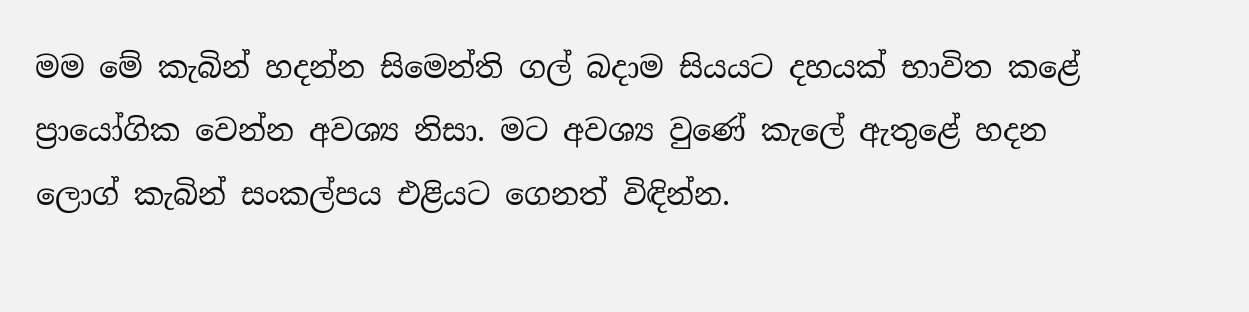මම මේ කැබින් හදන්න සිමෙන්ති ගල් බදාම සියයට දහයක් භාවිත කළේ ප්‍රායෝගික වෙන්න අවශ්‍ය නිසා. මට අවශ්‍ය වුණේ කැලේ ඇතුළේ හදන ලොග් කැබින් සංකල්පය එළියට ගෙනත් විඳින්න.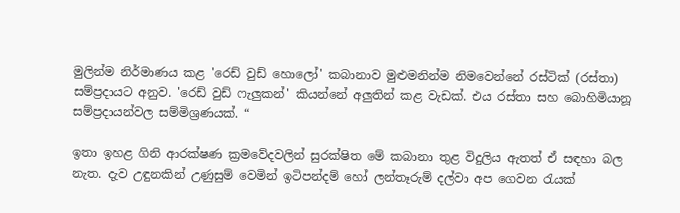මුලින්ම නිර්මාණය කළ 'රෙඩ් වුඩ් හොලෝ' කබානාව මුළුමනින්ම නිමවෙන්නේ රස්ටික් (රස්තා) සම්ප්‍රදායට අනුව. 'රෙඩ් වුඩ් ෆැලුකන්' කියන්නේ අලුතින් කළ වැඩක්. එය රස්තා සහ බොහිමියානූ සම්ප්‍රදායන්වල සම්මිශ්‍රණයක්. “

ඉතා ඉහළ ගිනි ආරක්ෂණ ක්‍රමවේදවලින් සුරක්ෂිත මේ කබානා තුළ විදුලිය ඇතත් ඒ සඳහා බල නැත. දැව උඳුනකින් උණුසුම් වෙමින් ඉටිපන්දම් හෝ ලන්තෑරුම් දල්වා අප ගෙවන රැයක්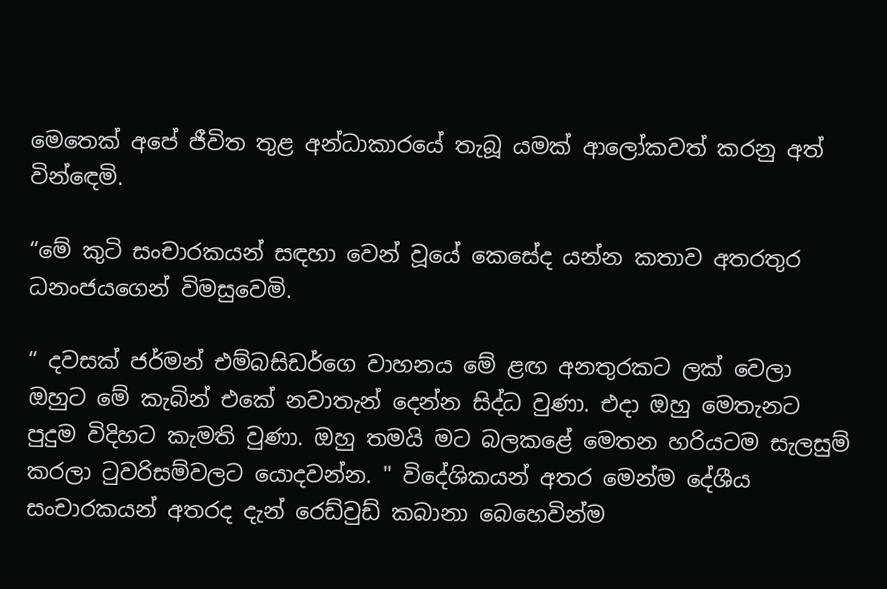මෙතෙක් අපේ ජීවිත තුළ අන්ධාකාරයේ තැබූ යමක් ආලෝකවත් කරනු අත් වින්ඳෙමි.

“මේ කුටි සංචාරකයන් සඳහා වෙන් වූයේ කෙසේද යන්න කතාව අතරතුර ධනංජයගෙන් විමසුවෙමි.

“ දවසක් ජර්මන් එම්බසිඩර්ගෙ වාහනය මේ ළඟ අනතුරකට ලක් වෙලා ඔහුට මේ කැබින් එකේ නවාතැන් දෙන්න සිද්ධ වුණා. එදා ඔහු මෙතැනට පුදුම විදිහට කැමති වුණා. ඔහු තමයි මට බලකළේ මෙතන හරියටම සැලසුම් කරලා ටුවරිසම්වලට යොදවන්න. " විදේශිකයන් අතර මෙන්ම දේශීය සංචාරකයන් අතරද දැන් රෙඩ්වුඩ් කබානා බෙහෙවින්ම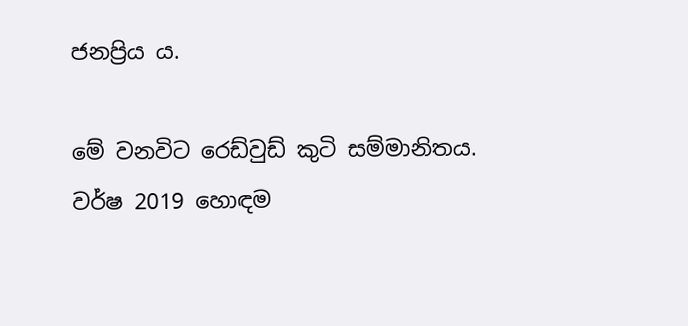ජනප්‍රිය ය.

මේ වනවිට රෙඩ්වුඩ් කුටි සම්මානිතය. වර්ෂ 2019 හොඳම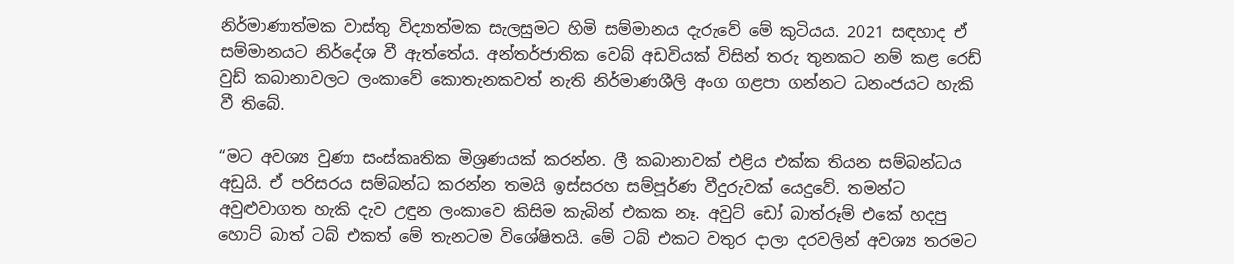නිර්මාණාත්මක වාස්තු විද්‍යාත්මක සැලසුමට හිමි සම්මානය දැරුවේ මේ කුටියය. 2021 සඳහාද ඒ සම්මානයට නිර්දේශ වී ඇත්තේය. අන්තර්ජාතික වෙබ් අඩවියක් විසින් තරු තුනකට නම් කළ රෙඩ් වුඩ් කබානාවලට ලංකාවේ කොතැනකවත් නැති නිර්මාණශීලි අංග ගළපා ගන්නට ධනංජයට හැකි වී තිබේ.

“මට අවශ්‍ය වුණා සංස්කෘතික මිශ්‍රණයක් කරන්න. ලී කබානාවක් එළිය එක්ක තියන සම්බන්ධය අඩුයි. ඒ පරිසරය සම්බන්ධ කරන්න තමයි ඉස්සරහ සම්පූර්ණ වීදුරුවක් යෙදුවේ. තමන්ට අවුළුවාගත හැකි දැව උඳුන ලංකාවෙ කිසිම කැබින් එකක නෑ. අවුට් ඩෝ බාත්රූම් එකේ හදපු හොට් බාත් ටබ් එකත් මේ තැනටම විශේෂිතයි. මේ ටබ් එකට වතුර දාලා දරවලින් අවශ්‍ය තරමට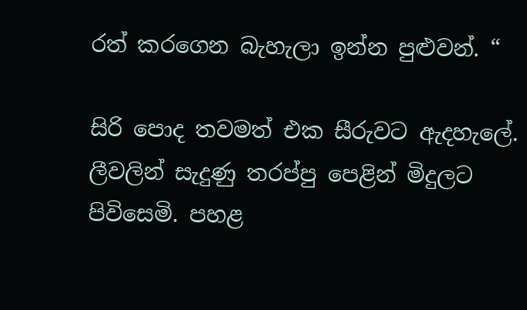රත් කරගෙන බැහැලා ඉන්න පුළුවන්. “

සිරි පොද තවමත් එක සීරුවට ඇදහැලේ. ලීවලින් සැදුණු තරප්පු පෙළින් මිදුලට පිවිසෙමි. පහළ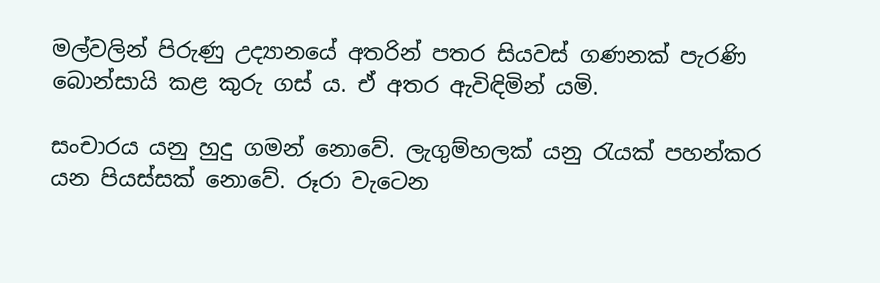මල්වලින් පිරුණු උද්‍යානයේ අතරින් පතර සියවස් ගණනක් පැරණි බොන්සායි කළ කුරු ගස් ය. ඒ අතර ඇවිඳිමින් යමි.

සංචාරය යනු හුදු ගමන් නොවේ. ලැගුම්හලක් යනු රැයක් පහන්කර යන පියස්සක් නොවේ. රූරා වැටෙන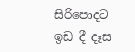සිරිපොදට ඉඩ දී දෑස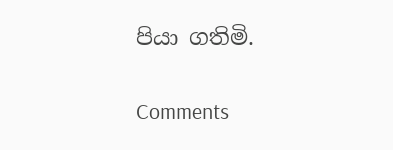පියා ගතිමි.

Comments